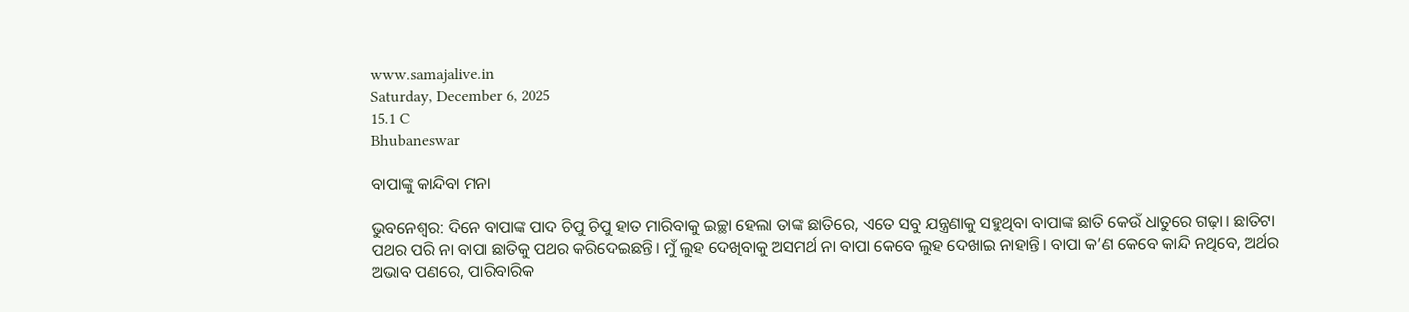www.samajalive.in
Saturday, December 6, 2025
15.1 C
Bhubaneswar

ବାପାଙ୍କୁ କାନ୍ଦିବା ମନା

ଭୁବନେଶ୍ଵର: ଦିନେ ବାପାଙ୍କ ପାଦ ଚିପୁ ଚିପୁ ହାତ ମାରିବାକୁ ଇଚ୍ଛା ହେଲା ତାଙ୍କ ଛାତିରେ, ଏତେ ସବୁ ଯନ୍ତ୍ରଣାକୁ ସହୁଥିବା ବାପାଙ୍କ ଛାତି କେଉଁ ଧାତୁରେ ଗଢ଼ା। ଛାତିଟା ପଥର ପରି ନା ବାପା ଛାତିକୁ ପଥର କରିଦେଇଛନ୍ତି। ମୁଁ ଲୁହ ଦେଖିବାକୁ ଅସମର୍ଥ ନା ବାପା କେବେ ଲୁହ ଦେଖାଇ ନାହାନ୍ତି। ବାପା କ’ଣ କେବେ କାନ୍ଦି ନଥିବେ, ଅର୍ଥର ଅଭାବ ପଣରେ, ପାରିବାରିକ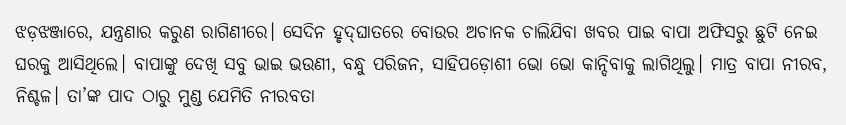ଝଡ଼ଝଞ୍ଜାରେ, ଯନ୍ତ୍ରଣାର କରୁଣ ରାଗିଣୀରେ। ସେଦିନ ହୃଦ୍‌ଘାତରେ ବୋଉର ଅଚାନକ ଚାଲିଯିବା ଖବର ପାଇ ବାପା ଅଫିସରୁ ଛୁଟି ନେଇ ଘରକୁ ଆସିଥିଲେ। ବାପାଙ୍କୁ ଦେଖି ସବୁ ଭାଇ ଭଉଣୀ, ବନ୍ଧୁ ପରିଜନ, ସାହିପଡ଼ୋଶୀ ଭୋ ଭୋ କାନ୍ଦିବାକୁ ଲାଗିଥିଲୁ। ମାତ୍ର ବାପା ନୀରବ, ନିଶ୍ଚଳ। ତା’ଙ୍କ ପାଦ ଠାରୁ ମୁଣ୍ଡ ଯେମିତି ନୀରବତା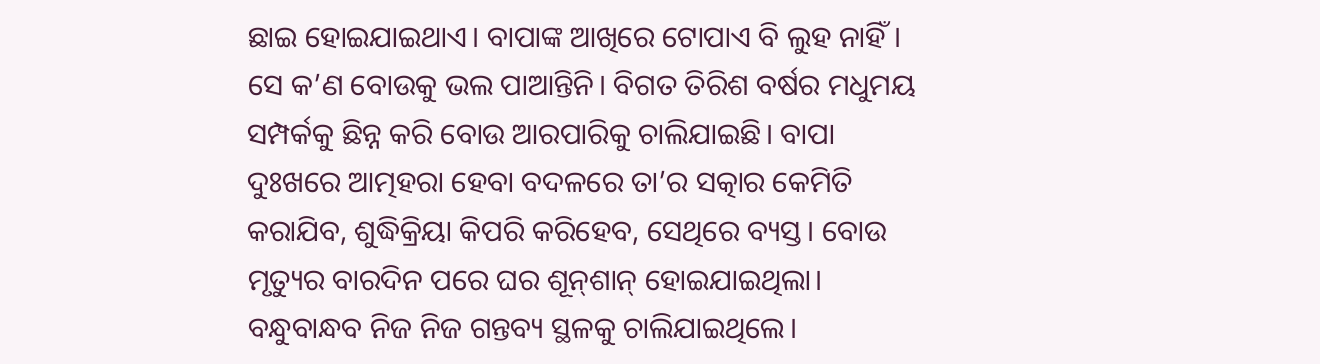ଛାଇ ହୋଇଯାଇଥାଏ। ବାପାଙ୍କ ଆଖିରେ ଟୋପାଏ ବି ଲୁହ ନାହିଁ। ସେ କ’ଣ ବୋଉକୁ ଭଲ ପାଆନ୍ତିନି। ବିଗତ ତିରିଶ ବର୍ଷର ମଧୁମୟ ସମ୍ପର୍କକୁ ଛିନ୍ନ କରି ବୋଉ ଆରପାରିକୁ ଚାଲିଯାଇଛି। ବାପା ଦୁଃଖରେ ଆତ୍ମହରା ହେବା ବଦଳରେ ତା’ର ସତ୍କାର କେମିତି କରାଯିବ, ଶୁଦ୍ଧିକ୍ରିୟା କିପରି କରିହେବ, ସେଥିରେ ବ୍ୟସ୍ତ। ବୋଉ ମୃତ୍ୟୁର ବାରଦିନ ପରେ ଘର ଶୂନ୍‌‌ଶାନ୍‌‌ ହୋଇଯାଇଥିଲା। ବନ୍ଧୁବାନ୍ଧବ ନିଜ ନିଜ ଗନ୍ତବ୍ୟ ସ୍ଥଳକୁ ଚାଲିଯାଇଥିଲେ।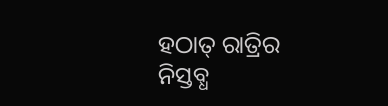ହଠାତ୍‌‌ ରାତ୍ରିର ନିସ୍ତବ୍ଧ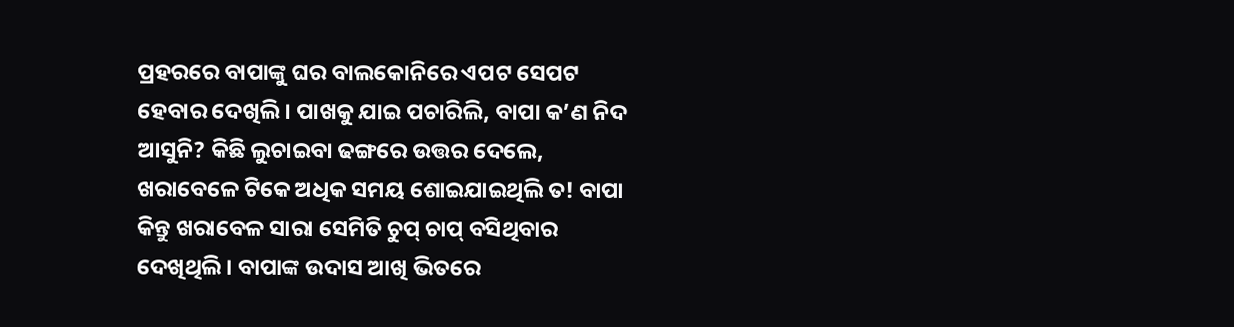ପ୍ରହରରେ ବାପାଙ୍କୁ ଘର ବାଲକୋନିରେ ଏପଟ ସେପଟ ହେବାର ଦେଖିଲି। ପାଖକୁ ଯାଇ ପଚାରିଲି, ବାପା କ’ଣ ନିଦ ଆସୁନି? କିଛି ଲୁଚାଇବା ଢଙ୍ଗରେ ଉତ୍ତର ଦେଲେ, ଖରାବେଳେ ଟିକେ ଅଧିକ ସମୟ ଶୋଇଯାଇଥିଲି ତ! ବାପା କିନ୍ତୁ ଖରାବେଳ ସାରା ସେମିତି ଚୁପ୍‌‌ ଚାପ୍‌‌ ବସିଥିବାର ଦେଖିଥିଲି। ବାପାଙ୍କ ଉଦାସ ଆଖି ଭିତରେ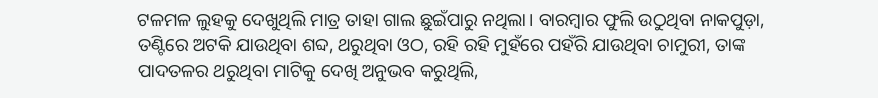ଟଳମଳ ଲୁହକୁ ଦେଖୁଥିଲି ମାତ୍ର ତାହା ଗାଲ ଛୁଇଁପାରୁ ନଥିଲା। ବାରମ୍ବାର ଫୁଲି ଉଠୁଥିବା ନାକପୁଡ଼ା, ତଣ୍ଟିରେ ଅଟକି ଯାଉଥିବା ଶବ୍ଦ, ଥରୁଥିବା ଓଠ, ରହି ରହି ମୁହଁରେ ପହଁରି ଯାଉଥିବା ଚାମୁରୀ, ତାଙ୍କ ପାଦତଳର ଥରୁଥିବା ମାଟିକୁ ଦେଖି ଅନୁଭବ କରୁଥିଲି,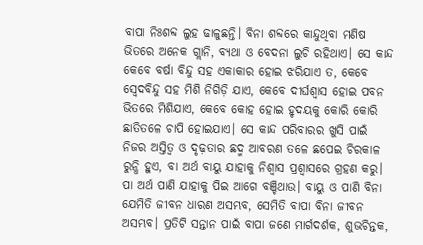ବାପା ନିଃଶବ୍ଦ ଲୁହ ଢାଳୁଛନ୍ତି। ବିନା ଶବ୍ଦରେ କାନ୍ଦୁଥିବା ମଣିଷ ଭିତରେ ଅନେକ ଗ୍ଲାନି, ବ୍ୟଥା ଓ ବେଦନା ଲୁଚି ରହିଥାଏ। ସେ କାନ୍ଦ କେବେ ବର୍ଷା ବିନ୍ଦୁ ସହ ଏକାକାର ହୋଇ ଝରିଯାଏ ତ, କେବେ ସ୍ୱେଦବିନ୍ଦୁ ସହ ମିଶି ନିଗିଡ଼ି ଯାଏ, କେବେ ଦୀର୍ଘଶ୍ୱାସ ହୋଇ ପବନ ଭିତରେ ମିଶିଯାଏ, କେବେ କୋହ ହୋଇ ହୃଦୟକୁ କୋରି କୋରି ଛାତିତଳେ ଚାପି ହୋଇଯାଏ। ସେ କାନ୍ଦ ପରିବାରର ଖୁସି ପାଇଁ ନିଜର ଅସ୍ତିତ୍ୱ ଓ ଦୃଢ଼ତାର ଛଦ୍ମ ଆବରଣ ତଳେ ଛପେଇ ଚିରକାଳ ରୁନ୍ଧି ହୁଏ, ବା ଅର୍ଥ ବାୟୁ ଯାହାକୁ ନିଶ୍ୱାସ ପ୍ରଶ୍ୱାସରେ ଗ୍ରହଣ କରୁ। ପା ଅର୍ଥ ପାଣି ଯାହାକୁ ପିଇ ଆଗେ ବଞ୍ଚିଥାଉ। ବାୟୁ ଓ ପାଣି ବିନା ଯେମିତି ଜୀବନ ଧାରଣ ଅସମ୍ଭବ, ସେମିତି ବାପା ବିନା ଜୀବନ ଅସମ୍ଭବ। ପ୍ରତିଟି ସନ୍ତାନ ପାଇଁ ବାପା ଜଣେ ମାର୍ଗଦର୍ଶକ, ଶୁଭଚିନ୍ତକ,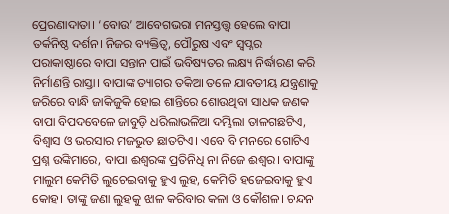ପ୍ରେରଣାଦାତା। ‘ବୋଉ’ ଆବେଗଭରା ମନସ୍ତତ୍ତ୍ୱ ହେଲେ ବାପା ତର୍କନିଷ୍ଠ ଦର୍ଶନ। ନିଜର ବ୍ୟକ୍ତିତ୍ୱ, ପୌରୁଷ ଏବଂ ସ୍ୱପ୍ନର ପରାକାଷ୍ଠାରେ ବାପା ସନ୍ତାନ ପାଇଁ ଭବିଷ୍ୟତର ଲକ୍ଷ୍ୟ ନିର୍ଦ୍ଧାରଣ କରି ନିର୍ମାଣନ୍ତି ରାସ୍ତା। ବାପାଙ୍କ ତ୍ୟାଗର ତକିଆ ତଳେ ଯାବତୀୟ ଯନ୍ତ୍ରଣାକୁ ଜରିରେ ବାନ୍ଧି ଜାକିଜୁକି ହୋଇ ଶାନ୍ତିରେ ଶୋଉଥିବା ସାଧକ ଜଣକ ବାପା ବିପଦବେଳେ ଜାବୁଡ଼ି ଧରିଲାଭଳିଆ ଦମ୍ଭିଲା ତାଳଗଛଟିଏ, ବିଶ୍ୱାସ ଓ ଭରସାର ମଜଭୁତ ଛାତଟିଏ। ଏବେ ବି ମନରେ ଗୋଟିଏ ପ୍ରଶ୍ନ ଉଙ୍କିମାରେ, ବାପା ଈଶ୍ୱରଙ୍କ ପ୍ରତିନିଧି ନା ନିଜେ ଈଶ୍ୱର। ବାପାଙ୍କୁ ମାଲୁମ କେମିତି ଲୁଚେଇବାକୁ ହୁଏ ଲୁହ, କେମିତି ହଜେଇବାକୁ ହୁଏ କୋହ। ତାଙ୍କୁ ଜଣା ଲୁହକୁ ଝାଳ କରିବାର କଳା ଓ କୌଶଳ। ଚନ୍ଦନ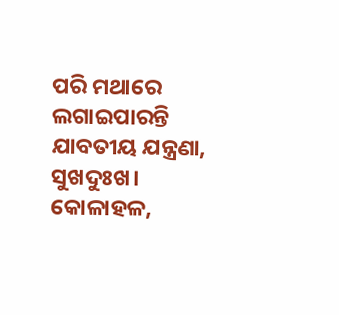ପରି ମଥାରେ ଲଗାଇପାରନ୍ତି ଯାବତୀୟ ଯନ୍ତ୍ରଣା, ସୁଖଦୁଃଖ। କୋଳାହଳ,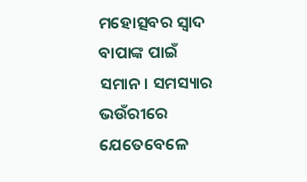ମହୋତ୍ସବର ସ୍ୱାଦ ବାପାଙ୍କ ପାଇଁ ସମାନ। ସମସ୍ୟାର ଭଉଁରୀରେ ଯେତେବେଳେ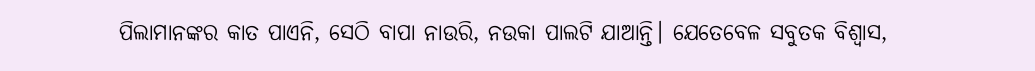ପିଲାମାନଙ୍କର କାତ ପାଏନି, ସେଠି ବାପା ନାଉରି, ନଉକା ପାଲଟି ଯାଆନ୍ତି। ଯେତେବେଳ ସବୁତକ ବିଶ୍ୱାସ,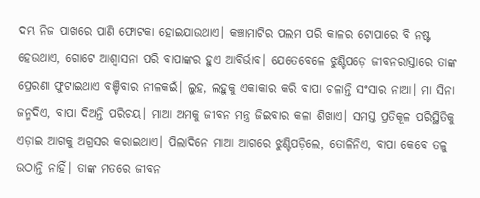ଦମ୍ଭ ନିଜ ପାଖରେ ପାଣି ଫୋଟକା ହୋଇଯାଉଥାଏ। କଞ୍ଚାମାଟିର ପଲମ ପରି କାଳର ଟୋପାରେ ବି ନଷ୍ଟ ହେଉଥାଏ, ଗୋଟେ ଆଶ୍ୱାସନା ପରି ବାପାଙ୍କର ହୁଏ ଆବିର୍ଭାବ। ଯେତେବେଳେ ଝୁଣ୍ଟିପଡ଼େ ଜୀବନରାସ୍ତାରେ ତାଙ୍କ ପ୍ରେରଣା ଫୁଟାଇଥାଏ ବଞ୍ଚିବାର ନୀଳକଇଁ। ଲୁହ, ଲହୁକୁ ଏକାକାର କରି ବାପା ଚଳାନ୍ତି ସଂସାର ନାଆ। ମା ସିନା ଜନ୍ମଦିଏ, ବାପା ଦିଅନ୍ତି ପରିଚୟ। ମାଆ ଅମକୁ ଜୀବନ ମନ୍ତ୍ର ଜିଇବାର କଳା ଶିଖାଏ। ସମସ୍ତ ପ୍ରତିକୂଳ ପରିସ୍ଥିତିକୁ ଏଡ଼ାଇ ଆଗକୁ ଅଗ୍ରସର କରାଇଥାଏ। ପିଲାଦିନେ ମାଆ ଆଗରେ ଝୁଣ୍ଟିପଡ଼ିଲେ, ତୋଳିନିଏ, ବାପା କେବେ ତଳୁ ଉଠାନ୍ତି ନାହିଁ। ତାଙ୍କ ମତରେ ଜୀବନ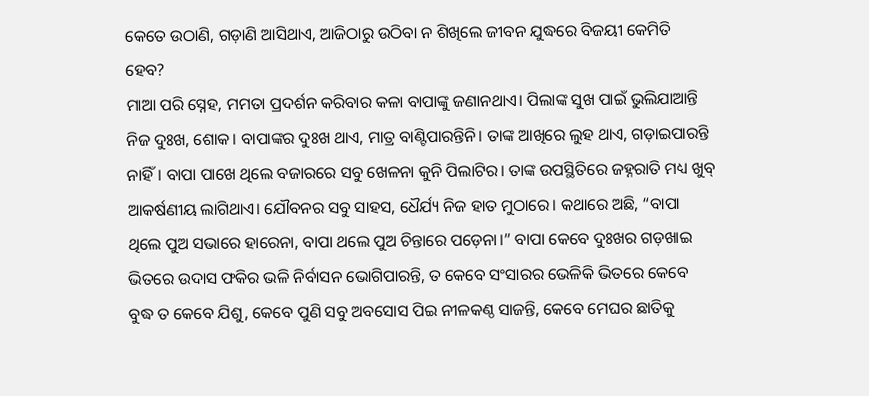କେତେ ଉଠାଣି, ଗଡ଼ାଣି ଆସିଥାଏ, ଆଜିଠାରୁ ଉଠିବା ନ ଶିଖିଲେ ଜୀବନ ଯୁଦ୍ଧରେ ବିଜୟୀ କେମିତି ହେବ?
ମାଆ ପରି ସ୍ନେହ, ମମତା ପ୍ରଦର୍ଶନ କରିବାର କଳା ବାପାଙ୍କୁ ଜଣାନଥାଏ। ପିଲାଙ୍କ ସୁଖ ପାଇଁ ଭୁଲିଯାଆନ୍ତି ନିଜ ଦୁଃଖ, ଶୋକ। ବାପାଙ୍କର ଦୁଃଖ ଥାଏ, ମାତ୍ର ବାଣ୍ଟିପାରନ୍ତିନି। ତାଙ୍କ ଆଖିରେ ଲୁହ ଥାଏ, ଗଡ଼ାଇପାରନ୍ତି ନାହିଁ। ବାପା ପାଖେ ଥିଲେ ବଜାରରେ ସବୁ ଖେଳନା କୁନି ପିଲାଟିର। ତାଙ୍କ ଉପସ୍ଥିତିରେ ଜହ୍ନରାତି ମଧ୍ୟ ଖୁବ୍‌‌ ଆକର୍ଷଣୀୟ ଲାଗିଥାଏ। ଯୌବନର ସବୁ ସାହସ, ଧୈର୍ଯ୍ୟ ନିଜ ହାତ ମୁଠାରେ। କଥାରେ ଅଛି, “ବାପା ଥିଲେ ପୁଅ ସଭାରେ ହାରେନା, ବାପା ଥଲେ ପୁଅ ଚିନ୍ତାରେ ପଡ଼େନା।” ବାପା କେବେ ଦୁଃଖର ଗଡ଼ଖାଇ ଭିତରେ ଉଦାସ ଫକିର ଭଳି ନିର୍ବାସନ ଭୋଗିପାରନ୍ତି, ତ କେବେ ସଂସାରର ଭେଳିକି ଭିତରେ କେବେ ବୁଦ୍ଧ ତ କେବେ ଯିଶୁ, କେବେ ପୁଣି ସବୁ ଅବସୋସ ପିଇ ନୀଳକଣ୍ଠ ସାଜନ୍ତି, କେବେ ମେଘର ଛାତିକୁ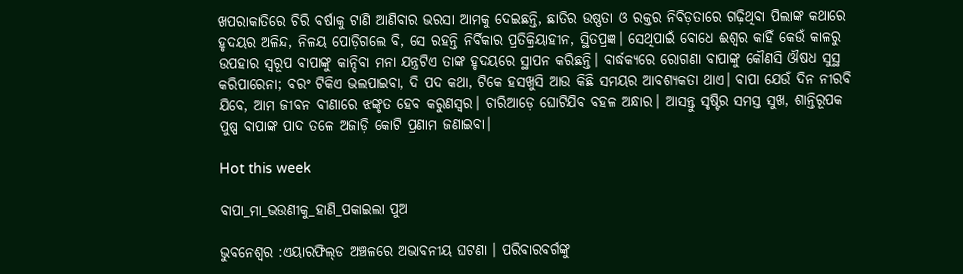ଖପରାକାତିରେ ଚିରି ବର୍ଷାକୁ ଟାଣି ଆଣିବାର ଭରସା ଆମକୁ ଦେଇଛନ୍ତି, ଛାତିର ଉଷ୍ଣତା ଓ ରକ୍ତର ନିବିଡ଼ତାରେ ଗଢ଼ିଥିବା ପିଲାଙ୍କ କଥାରେ ହୃଦୟର ଅଳିନ୍ଦ, ନିଳୟ ପୋଡ଼ିଗଲେ ବି, ସେ ରହନ୍ତି ନିର୍ବିକାର ପ୍ରତିକ୍ରିୟାହୀନ, ସ୍ଥିତପ୍ରଜ୍ଞ। ସେଥିପାଇଁ ବୋଧେ ଈଶ୍ୱର କାହିଁ କେଉଁ କାଳରୁ ଉପହାର ସ୍ୱରୂପ ବାପାଙ୍କୁ କାନ୍ଦିବା ମନା ଯନ୍ତ୍ରଟିଏ ତାଙ୍କ ହୃଦୟରେ ସ୍ଥାପନ କରିଛନ୍ତି। ବାର୍ଦ୍ଧକ୍ୟରେ ରୋଗଣା ବାପାଙ୍କୁ କୌଣସି ଔଷଧ ସୁସ୍ଥ କରିପାରେନା; ବରଂ ଟିକିଏ ଭଲପାଇବା, ଦି ପଦ କଥା, ଟିକେ ହସଖୁସି ଆଉ କିଛି ସମୟର ଆବଶ୍ୟକତା ଥାଏ। ବାପା ଯେଉଁ ଦିନ ନୀରବି ଯିବେ, ଆମ ଜୀବନ ବୀଣାରେ ଝଙ୍କୃତ ହେବ କରୁଣସ୍ୱର। ଚାରିଆଡ଼େ ଘୋଟିଯିବ ବହଳ ଅନ୍ଧାର। ଆସନ୍ତୁ ସୃଷ୍ଟିର ସମସ୍ତ ସୁଖ, ଶାନ୍ତିରୂପକ ପୁଷ୍ପ ବାପାଙ୍କ ପାଦ ତଳେ ଅଜାଡ଼ି କୋଟି ପ୍ରଣାମ ଜଣାଇବା।

Hot this week

ବାପା_ମା_ଭଉଣୀକୁ_ହାଣି_ପକାଇଲା ପୁଅ

ଭୁବନେଶ୍ବର :ଏୟାରଫିଲ୍‌ଡ ଅଞ୍ଚଳରେ ଅଭାବନୀୟ ଘଟଣା । ପରିବାରବର୍ଗଙ୍କୁ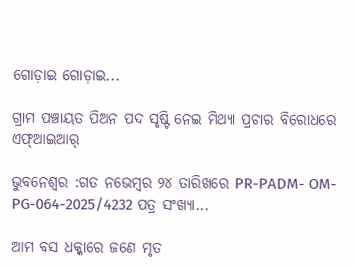ଗୋଡ଼ାଇ ଗୋଡ଼ାଇ...

ଗ୍ରାମ ପଞ୍ଚାୟତ ପିଅନ ପଦ ସୃଷ୍ଟି ନେଇ ମିଥ୍ୟା ପ୍ରଚାର ବିରୋଧରେ ଏଫ୍‌ଆଇଆର୍

ଭୁବନେଶ୍ୱର :ଗତ ନ‌ଭେମ୍ବର ୨୪ ତାରିଖରେ PR-PADM- OM-PG-064-2025/4232 ପତ୍ର ସଂଖ୍ୟା...

ଆମ ବସ ଧକ୍କାରେ ଜଣେ ମୃତ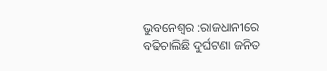ଭୁବନେଶ୍ୱର :ରାଜଧାନୀରେ ବଢିଚାଲିଛି ଦୁର୍ଘଟଣା ଜନିତ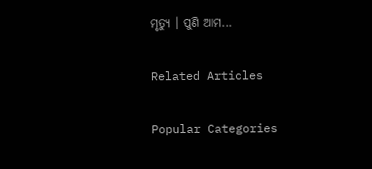ମୃତ୍ୟୁ । ପୁଣି ଆମ...

Related Articles

Popular Categories